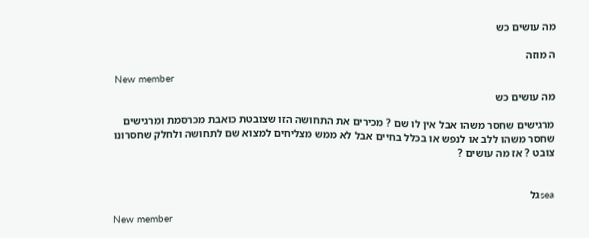מה עושים כש

ה מוזה

New member
מה עושים כש

מרגישים שחסר משהו אבל אין לו שם ? מכירים את התחושה הזו שצובטת כואבת מכרסמת ומרגישים שחסר משהו ללב או לנפש או בכלל בחיים אבל לא ממש מצליחים למצוא שם לתחושה ולחלק שחסרונו צובט ? אז מה עושים ?


seaגל

New member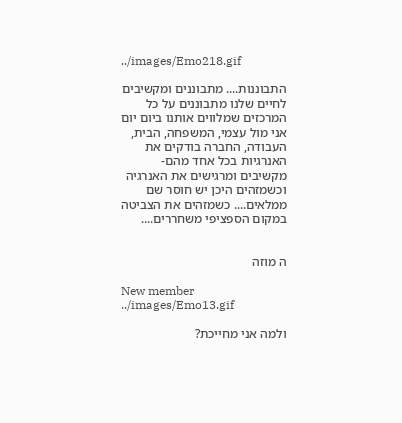../images/Emo218.gif

התבוננות.... מתבוננים ומקשיבים לחיים שלנו מתבוננים על כל המרכזים שמלווים אותנו ביום יום אני מול עצמי, המשפחה, הבית, העבודה, החברה בודקים את האנרגיות בכל אחד מהם-מקשיבים ומרגישים את האנרגיה וכשמזהים היכן יש חוסר שם ממלאים.... כשמזהים את הצביטה במקום הספציפי משחררים....


ה מוזה

New member
../images/Emo13.gif

ולמה אני מחייכת?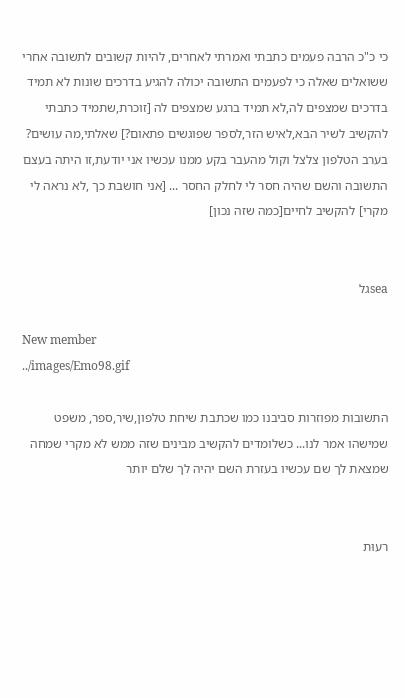כי כ"כ הרבה פעמים כתבתי ואמרתי לאחרים, להיות קשובים לתשובה אחרי ששואלים שאלה כי לפעמים התשובה יכולה להגיע בדרכים שונות לא תמיד בדרכים שמצפים לה,לא תמיד ברגע שמצפים לה [זוכרת,שתמיד כתבתי להקשיב לשיר הבא,לאיש הזר,לספר שפוגשים פתאום?] שאלתי,מה עושים? בערב הטלפון צלצל וקול מהעבר בקע ממנו עכשיו אני יודעת,זו היתה בעצם התשובה והשם שהיה חסר לי לחלק החסר ... [אני חושבת כך ,לא נראה לי מקרי] להקשיב לחיים[כמה שזה נכון]


seaגל

New member
../images/Emo98.gif

התשובות מפוזרות סביבנו כמו שכתבת שיחת טלפון,שיר,ספר, משפט שמישהו אמר לנו... כשלומדים להקשיב מבינים שזה ממש לא מקרי שמחה שמצאת לך שם עכשיו בעזרת השם יהיה לך שלם יותר


רעוּת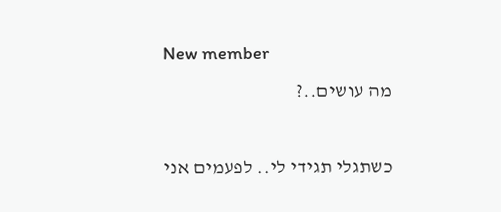New member
מה עושים..?

כשתגלי תגידי לי.. לפעמים אני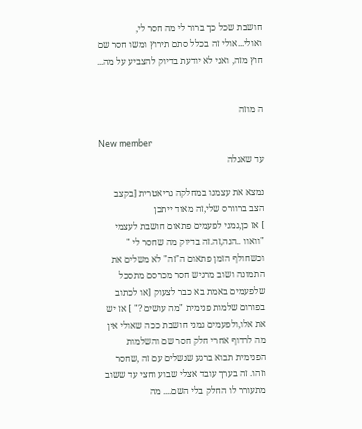חושבת שכל כך ברור לי מה חסר לי, ואולי...אולי זה בכלל סתם תירוץ ומשו חסר שם חוץ מזה, ואני לא יודעת בדיוק להצביע על מה...


ה מוזה

New member
עד שאגלה

נמצא את עצמנו במחלקה גריאטרית [בקצב הצב ברוורס שלי,זה מאוד ייתכן
] אז כן,גמני לפעמים פתאום חושבת לעצמי "וואוו ..הנה,זה.זה בדיוק מה שחסר לי " וכשחולף הזמן פתאום ה"זה" לא משלים את התמונה ושוב מרגיש חסר מכרסם מתסכל שלפעמים באמת בא כבר לצעוק [או לכתוב בפורום שלמות פנימית "מה עושים ?" ] אז יש את אלו,ולפעמים גמני חושבת ככה שאולי אין מה לרדוף אחרי חלק חסר שם והשלמות הפנימית תבוא ברגע שנשלים עם זה ,שחסר וזהו. זה בערך עובד אצלי שבוע וחצי עד ששוב מתעורר לו החלק בלי השם.... מה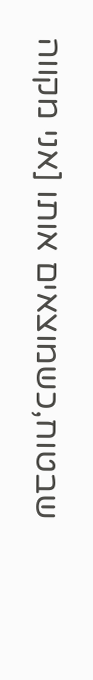שבטוח,כשמוצאים אותו [אני מקווה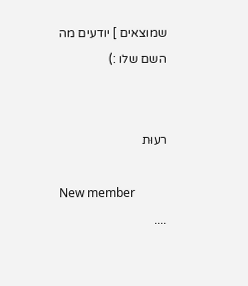שמוצאים ] יודעים מה השם שלו :)


רעוּת

New member
....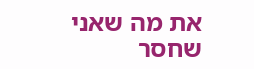את מה שאני שחסר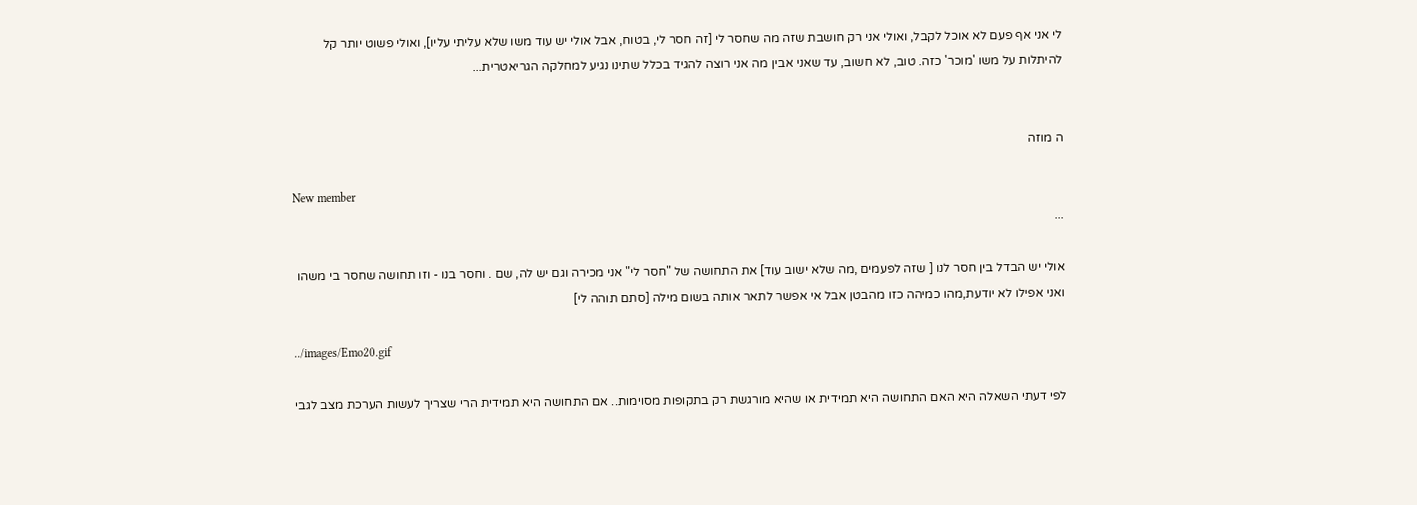לי אני אף פעם לא אוכל לקבל, ואולי אני רק חושבת שזה מה שחסר לי [זה חסר לי, בטוח, אבל אולי יש עוד משו שלא עליתי עליו], ואולי פשוט יותר קל להיתלות על משו 'מוכר' כזה. טוב, לא חשוב, עד שאני אבין מה אני רוצה להגיד בכלל שתינו נגיע למחלקה הגריאטרית...


ה מוזה

New member
...

אולי יש הבדל בין חסר לנו [ שזה לפעמים ,מה שלא ישוב עוד] את התחושה של "חסר לי" אני מכירה וגם יש לה, שם . וחסר בנו - וזו תחושה שחסר בי משהו ואני אפילו לא יודעת,מהו כמיהה כזו מהבטן אבל אי אפשר לתאר אותה בשום מילה [סתם תוהה לי]

../images/Emo20.gif

לפי דעתי השאלה היא האם התחושה היא תמידית או שהיא מורגשת רק בתקופות מסוימות.. אם התחושה היא תמידית הרי שצריך לעשות הערכת מצב לגבי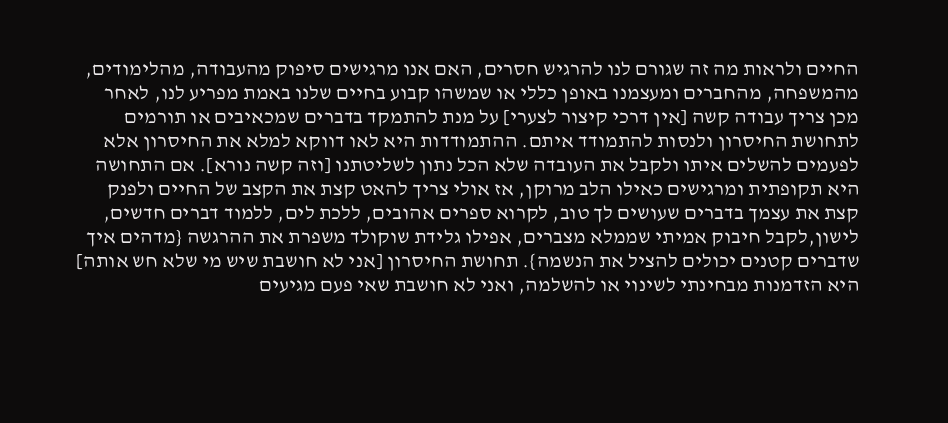החיים ולראות מה זה שגורם לנו להרגיש חסרים, האם אנו מרגישים סיפוק מהעבודה, מהלימודים, מהמשפחה, מהחברים ומעצמנו באופן כללי או שמשהו קבוע בחיים שלנו באמת מפריע לנו, לאחר מכן צריך עבודה קשה [אין דרכי קיצור לצערי] על מנת להתמקד בדברים שמכאיבים או תורמים לתחושת החיסרון ולנסות להתמודד איתם. ההתמודדות היא לאו דווקא למלא את החיסרון אלא לפעמים להשלים איתו ולקבל את העובדה שלא הכל נתון לשליטתנו [וזה קשה נורא]. אם התחושה היא תקופתית ומרגישים כאילו הלב מרוקן, אז אולי צריך להאט קצת את הקצב של החיים ולפנק קצת את עצמך בדברים שעושים לך טוב, לקרוא ספרים אהובים, ללכת לים, ללמוד דברים חדשים, לישון,לקבל חיבוק אמיתי שממלא מצברים, אפילו גלידת שוקולד משפרת את ההרגשה {מדהים איך שדברים קטנים יכולים להציל את הנשמה}. תחושת החיסרון [אני לא חושבת שיש מי שלא חש אותה] היא הזדמנות מבחינתי לשינוי או להשלמה, ואני לא חושבת שאי פעם מגיעים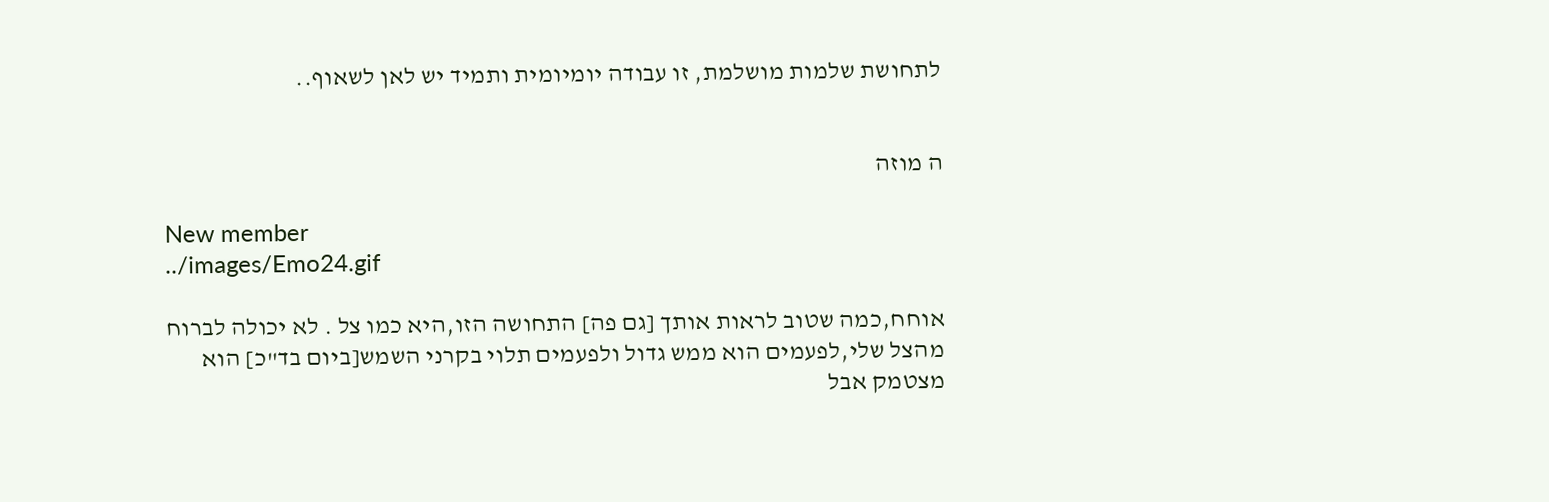לתחושת שלמות מושלמת, זו עבודה יומיומית ותמיד יש לאן לשאוף..


ה מוזה

New member
../images/Emo24.gif

אוחח,כמה שטוב לראות אותך [גם פה] התחושה הזו,היא כמו צל . לא יכולה לברוח מהצל שלי,לפעמים הוא ממש גדול ולפעמים תלוי בקרני השמש[ביום בד"כ] הוא מצטמק אבל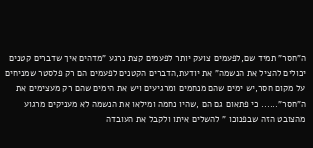ה"חסר" תמיד שם,לפעמים צועק יותר לפעמים קצת נרגע "מדהים איך שדברים קטנים יכולים להציל את הנשמה" את יודעת,הדברים הקטנים לפעמים הם רק פלסטר שמניחים על מקום חסר,יש ימים שהם מנחמים ומרגיעים ויש את הימים שהם רק מעצימים את ה"חסר"...... כי פתאום גם הם ,שהיו נחמה ומילאו את הנשמה לא מעניקים מרגוע מהצובט הזה שבפנוכו " להשלים איתו ולקבל את העובדה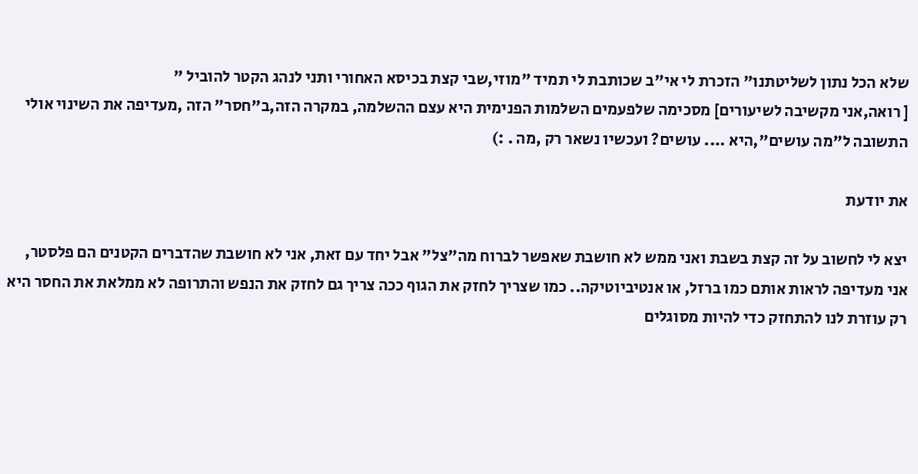שלא הכל נתון לשליטתנו" הזכרת לי אי"ב שכותבת לי תמיד "מוזי,שבי קצת בכיסא האחורי ותני לנהג הקטר להוביל "
[ רואה,אני מקשיבה לשיעורים] מסכימה שלפעמים השלמות הפנימית היא עצם ההשלמה, במקרה הזה,ב"חסר" הזה ,מעדיפה את השינוי אולי התשובה ל"מה עושים",היא .... עושים? ועכשיו נשאר רק ,מה . :)

את יודעת

יצא לי לחשוב על זה קצת בשבת ואני ממש לא חושבת שאפשר לברוח מה"צל" אבל יחד עם זאת, אני לא חושבת שהדברים הקטנים הם פלסטר, אני מעדיפה לראות אותם כמו ברזל, או אנטיביוטיקה.. כמו שצריך לחזק את הגוף ככה צריך גם לחזק את הנפש והתרופה לא ממלאת את החסר היא רק עוזרת לנו להתחזק כדי להיות מסוגלים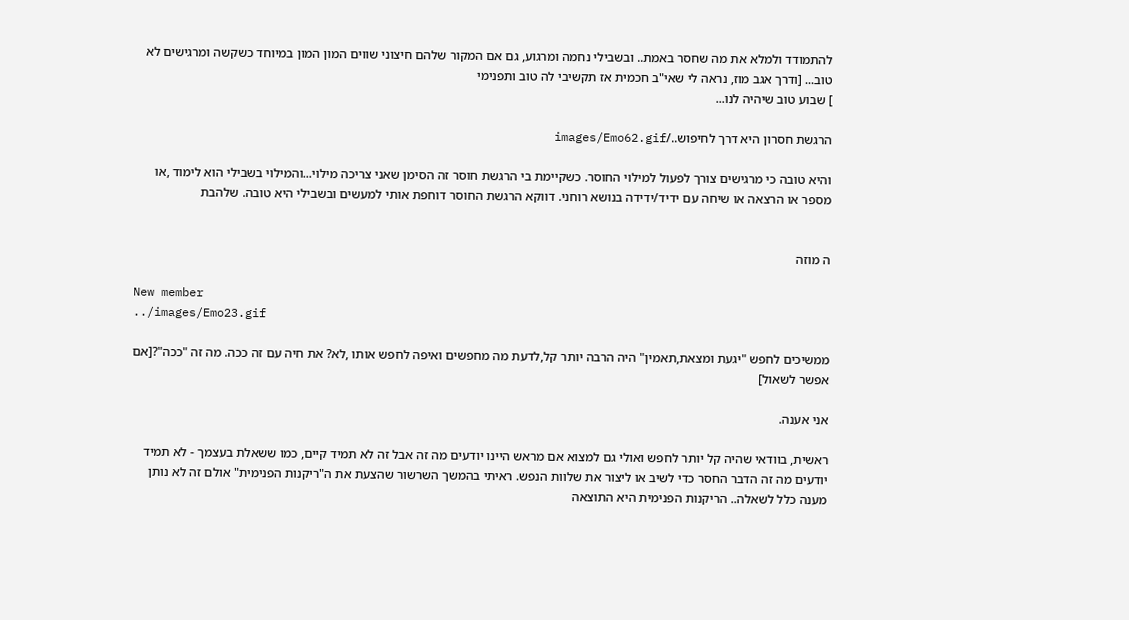להתמודד ולמלא את מה שחסר באמת.. ובשבילי נחמה ומרגוע, גם אם המקור שלהם חיצוני שווים המון המון במיוחד כשקשה ומרגישים לא טוב... [ודרך אגב מוז, נראה לי שאי"ב חכמית אז תקשיבי לה טוב ותפנימי
] שבוע טוב שיהיה לנו...

הרגשת חסרון היא דרך לחיפוש../images/Emo62.gif

והיא טובה כי מרגישים צורך לפעול למילוי החוסר. כשקיימת בי הרגשת חוסר זה הסימן שאני צריכה מילוי...והמילוי בשבילי הוא לימוד ,או מספר או הרצאה או שיחה עם ידיד/ידידה בנושא רוחני. דווקא הרגשת החוסר דוחפת אותי למעשים ובשבילי היא טובה. שלהבת


ה מוזה

New member
../images/Emo23.gif

ממשיכים לחפש "יגעת ומצאת,תאמין" היה הרבה יותר קל,לדעת מה מחפשים ואיפה לחפש אותו ,לא? את חיה עם זה ככה. מה זה "ככה"?[אם אפשר לשאול]

אני אענה.

ראשית, בוודאי שהיה קל יותר לחפש ואולי גם למצוא אם מראש היינו יודעים מה זה אבל זה לא תמיד קיים, כמו ששאלת בעצמך - לא תמיד יודעים מה זה הדבר החסר כדי לשיב או ליצור את שלוות הנפש. ראיתי בהמשך השרשור שהצעת את ה"ריקנות הפנימית" אולם זה לא נותן מענה כלל לשאלה.. הריקנות הפנימית היא התוצאה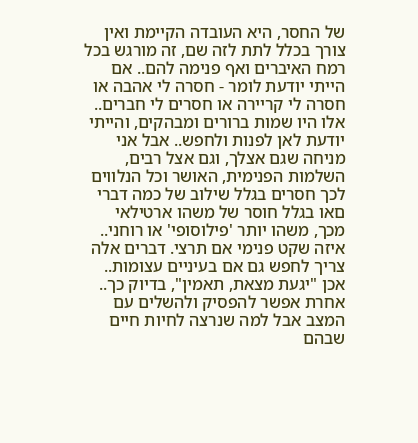של החסר, היא העובדה הקיימת ואין צורך בכלל לתת לזה שם, זה מורגש בכל רמח האיברים ואף פנימה להם.. אם הייתי יודעת לומר - חסרה לי אהבה או חסרה לי קריירה או חסרים לי חברים.. אלו היו שמות ברורים ומבהקים, והייתי יודעת לאן לפנות ולחפש.. אבל אני מניחה שגם אצלך, וגם אצל רבים, השלמות הפנימית, האושר וכל הנלווים לכך חסרים בגלל שילוב של כמה דברי םאו בגלל חוסר של משהו ארטילאי מכך, משהו יותר 'פילוסופי' או רוחני.. איזה שקט פנימי אם תרצי. דברים אלה צריך לחפש גם אם בעיניים עצומות.. אכן "יגעת מצאת, תאמין", בדיוק כך.. אחרת אפשר להפסיק ולהשלים עם המצב אבל למה שנרצה לחיות חיים שבהם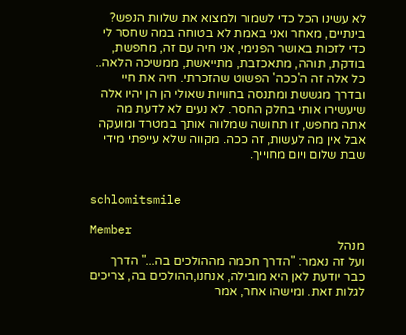לא עשינו הכל כדי לשמור ולמצוא את שלוות הנפש? בינתיים, מאחר ואני באמת לא בטוחה במה שחסר לי כדי לזכות באושר הפנימי, אני חיה עם זה, מחפשת, בודקת, תוהה, מתאכזבת, מתייאשת, ממשיכה הלאה.. כל אלה זה ה'ככה' הפשוט שהזכרתי. חיה את חיי ובדרך מגששת ומתנסה בחוויות שאולי הן הן יהיו אלה שיעשירו אותי בחלק החסר. לא נעים לא לדעת מה אתה מחפש, זו תחושה שמלווה אותך במטרד ומועקה אבל אין מה לעשות, זה ככה. מקווה שלא עייפתי מידי
שבת שלום ויום מחוייך.


schlomitsmile

Member
מנהל
ועל זה נאמר: "הדרך חכמה מההולכים בה..." הדרך כבר יודעת לאן היא מובילה, אנחנו,ההולכים בה, צריכים לגלות זאת. ומישהו אחר, אמר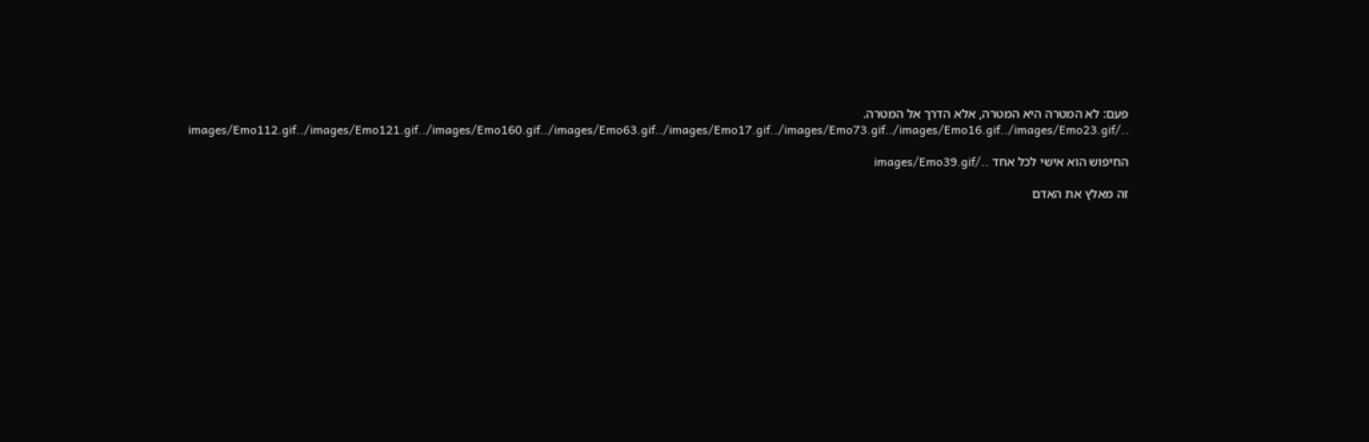פעם: לא המטרה היא המטרה, אלא הדרך אל המטרה. ../images/Emo112.gif../images/Emo121.gif../images/Emo160.gif../images/Emo63.gif../images/Emo17.gif../images/Emo73.gif../images/Emo16.gif../images/Emo23.gif

החיפוש הוא אישי לכל אחד ../images/Emo39.gif

זה מאלץ את האדם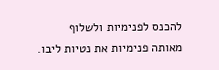להכנס לפנימיות ולשלוף מאותה פנימיות את נטיות ליבו.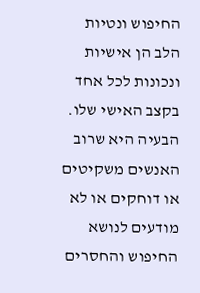החיפוש ונטיות הלב הן אישיות ונכונות לכל אחד בקצב האישי שלו. הבעיה היא שרוב האנשים משקיטים או דוחקים או לא מודעים לנושא החיפוש והחסרים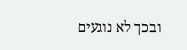ובכך לא נוגעים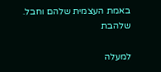באמת העצמית שלהם וחבל. שלהבת

למעלה